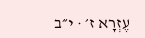עֶזְרָא ז׳ · י״ב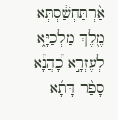אַ֨רְתַּחְשַׁ֔סְתְּא מֶ֖לֶךְ מַלְכַיָּ֑א לְעֶזְרָ֣א כָ֠הֲנָ֠א סָפַ֨ר דָּתָ֜א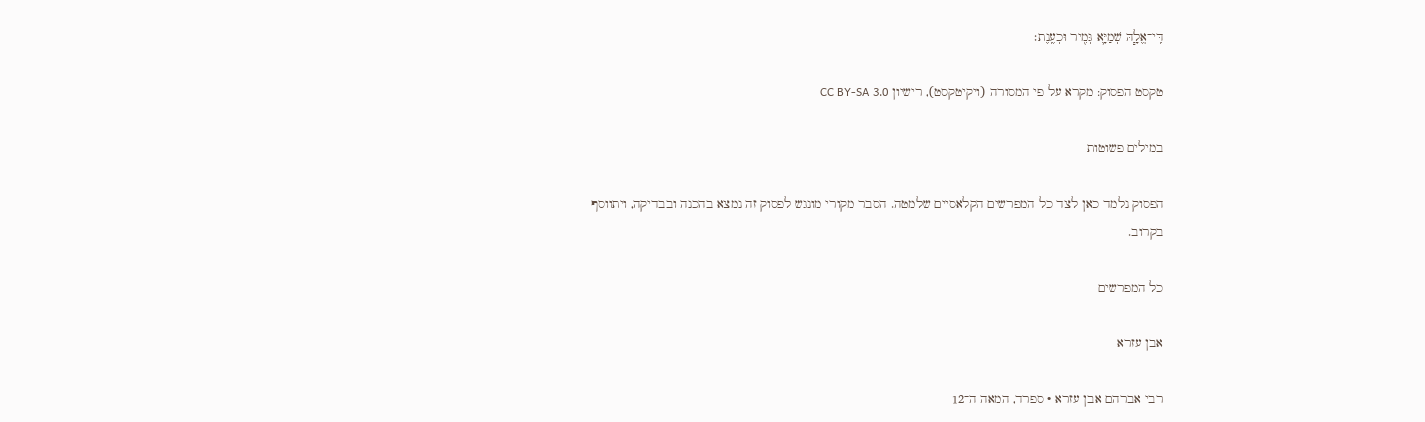דִּֽי־אֱלָ֧הּ שְׁמַיָּ֛א גְּמִ֖יר וּכְעֶֽנֶת׃

טקסט הפסוק: מקרא על פי המסורה (ויקיטקסט), רישיון CC BY-SA 3.0

במילים פשוטות

הפסוק נלמד כאן לצד כל המפרשים הקלאסיים שלמטה. הסבר מקורי מונגש לפסוק זה נמצא בהכנה ובבדיקה, ויתווסף בקרוב.

כל המפרשים

אבן עזרא

רבי אברהם אבן עזרא · ספרד, המאה ה־12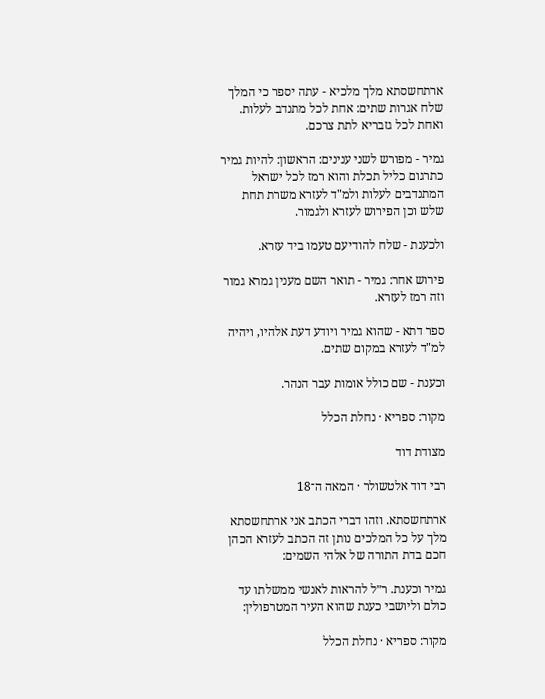ארתחשסתא מלך מלכיא - עתה יספר כי המלך שלח אגרות שתים: אחת לכל מתנדב לעלות. ואחת לכל גזבריא לתת צרכם.

גמיר - מפורש לשני ענינים: הראשון: להיות גמיר כתרגום כליל תכלת והוא רמז לכל ישראל המתנדבים לעלות ולמ"ד לעזרא משרת תחת שלש וכן הפירוש לעזרא ולגמור.

ולכענת - שלח להודיעם טעמו ביד עזרא.

פירוש אחר: גמיר - תואר השם מענין גמרא גמור וזה רמז לעזרא.

ספר דתא - שהוא גמיר ויודע דעת אלהיו, ויהיה למ"ד לעזרא במקום שתים.

וכענת - שם כולל אומות עבר הנהר.

מקור: ספריא · נחלת הכלל

מצודת דוד

רבי דוד אלטשולר · המאה ה־18

ארתחשסתא. וזהו דברי הכתב אני ארתחשסתא מלך על כל המלכים נותן זה הכתב לעזרא הכהן חכם בדת התורה של אלהי השמים:

גמיר וכענת. ר״ל להראות לאנשי ממשלתו עד כולם וליושבי כענת שהוא העיר המטרפולין:

מקור: ספריא · נחלת הכלל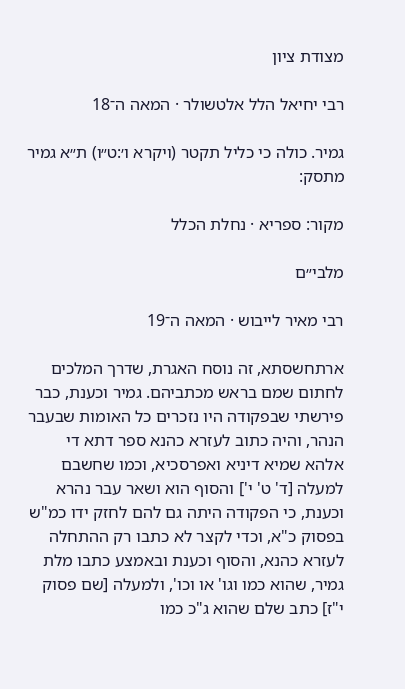מצודת ציון

רבי יחיאל הלל אלטשולר · המאה ה־18

גמיר. כולה כי כליל תקטר (ויקרא ו׳:ט״ו) ת״א גמיר מתסק:

מקור: ספריא · נחלת הכלל

מלבי״ם

רבי מאיר לייבוש · המאה ה־19

ארתחשסתא, זה נוסח האגרת, שדרך המלכים לחתום שמם בראש מכתביהם. גמיר וכענת, כבר פירשתי שבפקודה היו נזכרים כל האומות שבעבר הנהר, והיה כתוב לעזרא כהנא ספר דתא די אלהא שמיא דיניא ואפרסכיא, וכמו שחשבם למעלה [ד' ט' י'] והסוף הוא ושאר עבר נהרא וכענת, כי הפקודה היתה גם להם לחזק ידו כמ"ש בפסוק כ"א, וכדי לקצר לא כתבו רק ההתחלה לעזרא כהנא, והסוף וכענת ובאמצע כתבו מלת גמיר, שהוא כמו וגו' או וכו', ולמעלה [שם פסוק י"ז] כתב שלם שהוא ג"כ כמו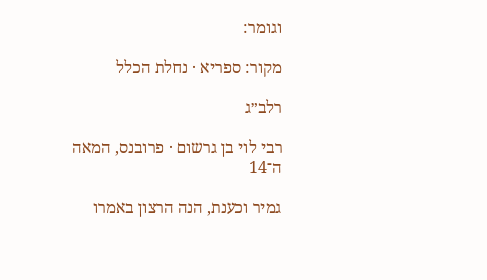וגומר:

מקור: ספריא · נחלת הכלל

רלב״ג

רבי לוי בן גרשום · פרובנס, המאה ה־14

גמיר וכענת, הנה הרצון באמרו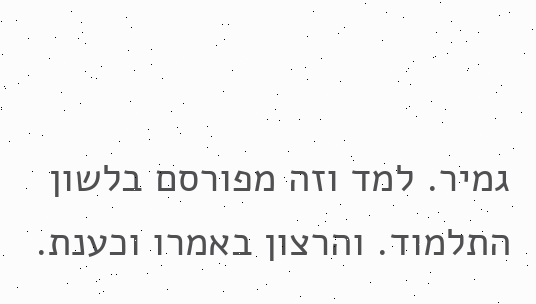גמיר. למד וזה מפורסם בלשון התלמוד. והרצון באמרו וכענת.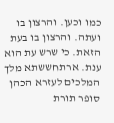כמו וכען. והרצון בו ועתה. והרצון בו בעת הזאת. כי שרש עת הוא ענת. ארתחששתא מלך המלכים לעזרא הכהן סופר תורת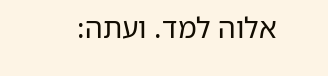אלוה למד. ועתה: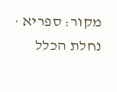מקור: ספריא · נחלת הכלל